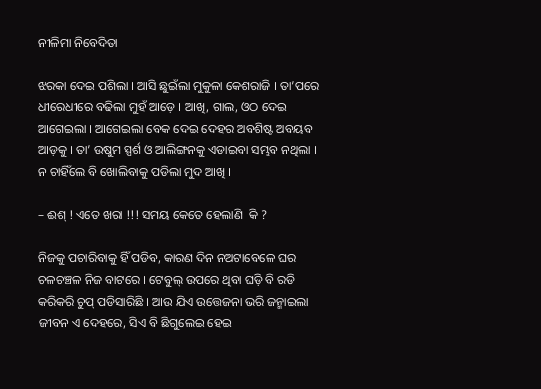ନୀଳିମା ନିବେଦିତା

ଝରକା ଦେଇ ପଶିଲା । ଆସି ଛୁଇଁଲା ମୁକୁଳା କେଶରାଜି । ତା’ପରେ ଧୀରେଧୀରେ ବଢିଲା ମୁହଁ ଆଡ଼େ । ଆଖି, ଗାଲ, ଓଠ ଦେଇ ଆଗେଇଲା । ଆଗେଇଲା ବେକ ଦେଇ ଦେହର ଅବଶିଷ୍ଟ ଅବୟବ ଆଡ଼କୁ । ତା’ ଉଷୁମ ସ୍ପର୍ଶ ଓ ଆଲିଙ୍ଗନକୁ ଏଡାଇବା ସମ୍ଭବ ନଥିଲା । ନ ଚାହିଁଲେ ବି ଖୋଲିବାକୁ ପଡିଲା ମୁଦ ଆଖି ।

– ଈଶ୍ ! ଏତେ ଖରା !!! ସମୟ କେତେ ହେଲାଣି  କି ?

ନିଜକୁ ପଚାରିବାକୁ ହିଁ ପଡିବ, କାରଣ ଦିନ ନଅଟାବେଳେ ଘର ଚଳଚଞ୍ଚଳ ନିଜ ବାଟରେ । ଟେବୁଲ୍ ଉପରେ ଥିବା ଘଡ଼ି ବି ରଡି କରିକରି ଚୁପ୍ ପଡିସାରିଛି । ଆଉ ଯିଏ ଉତ୍ତେଜନା ଭରି ଜନ୍ମାଇଲା ଜୀବନ ଏ ଦେହରେ, ସିଏ ବି ଛିଗୁଲେଇ ହେଇ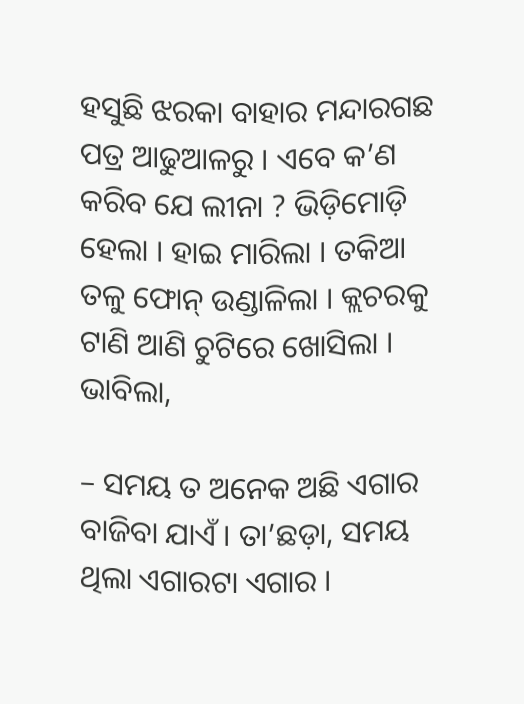ହସୁଛି ଝରକା ବାହାର ମନ୍ଦାରଗଛ ପତ୍ର ଆଢୁଆଳରୁ । ଏବେ କ’ଣ କରିବ ଯେ ଲୀନା ? ଭିଡ଼ିମୋଡ଼ି ହେଲା । ହାଇ ମାରିଲା । ତକିଆ ତଳୁ ଫୋନ୍ ଉଣ୍ଡାଳିଲା । କ୍ଲଚରକୁ ଟାଣି ଆଣି ଚୁଟିରେ ଖୋସିଲା । ଭାବିଲା,

– ସମୟ ତ ଅନେକ ଅଛି ଏଗାର ବାଜିବା ଯାଏଁ । ତା’ଛଡ଼ା, ସମୟ ଥିଲା ଏଗାରଟା ଏଗାର ।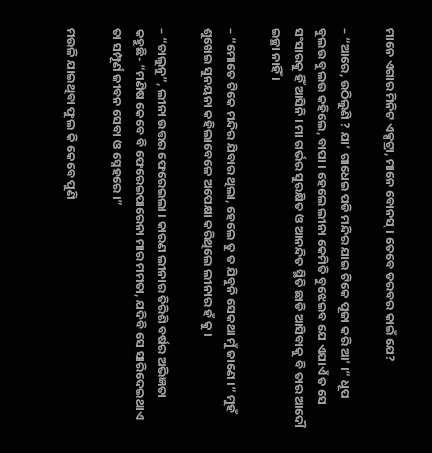ମାନେ ଏଗାର ମିନିଟ ଏକ୍ସଟ୍ରା, ମାନେ ବୋନସ୍ । ତେବେ ତରବର କାଇଁ ଯେ?

– “ଆରେ, ଉଠିଲୁଣି ? ଯା’ ଗାଧେଇ ପଡି ମନ୍ଦିର ଯାଇ ଟିକେ ପୂଜା କରି ଆ’ ।“ ଧୂପ ବୁଲଉ ବୁଲଉ କହିଲେ, ବାପା । ହେଲେ ଲୀନା କେମିତି ବୁଝେଇବ ଯେ ଏଯାଏଁ ତ ସେ ସଂସାରକୁ ହିଁ ଆସିନି । ମା ଗର୍ଭର ସୁରକ୍ଷିତ ଓ ଆନନ୍ଦିତ ସ୍ଥିତି ଛାଡି ଆସିବାକୁ ବି ତାର ଆଦୌ ଇଚ୍ଛା ନାହିଁ ।

– “ମୋତେ ଟିକେ ମନ୍ଦିର ଯିବାର ଥିଲା, ହେଲେ ତୁ ତ ଯିବୁନି ସେକଥା ମୁଁ ଜାଣେ ।“ ମୁହଁ ଶୁଖେଇ ସୁନୟନା କହିଲାବେଳେ ଅପେକ୍ଷା କରିଥିଲେ ଲୀନାର ହଁ କୁ ।

– “ଚାଲୁନୁ”, ଲୀନା ଉତ୍ତର ଫେରେଇଲା । କାରଣ ଲୀନାର ତିରିଶି ବର୍ଷର ଅଭିଜ୍ଞତା କହୁଛି- “ମଣିଷ କେବେ ବି ଫେରେଇପାରେନା ମାର ମମତା, ଯଦିବି ସେ ସାରିଦେଇଥାଏ ତା ସମ୍ପୂର୍ଣ ଜୀବନ ସେବା ଓ ସ୍ନେହରେ ।”

ମଉଳି ଯାଇଥିବା ଫୁଲ କି କେବେ ପୁଣି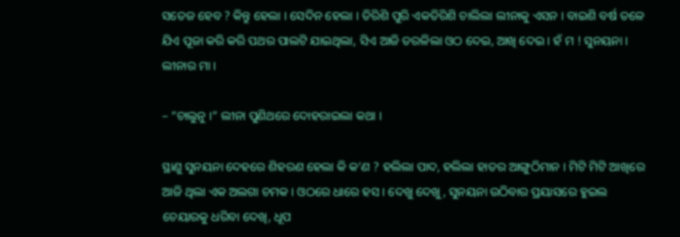ସତେଜ ହେବ ? କିନ୍ତୁ ହେଲା । ସେଦିନ ହେଲା । ତିରିଶି ପୁରି ଏକତିରିଶି ଚାଲିଲା ଲୀନାକୁ ଏସନ । ବାଇଶି ବର୍ଷ ତଳେ ଯିଏ ପୂଜା କରି କରି ପଥର ପାଲଟି ଯାଇଥିଲା, ସିଏ ଆଜି ତରଳିଲା ଓଠ ଦେଇ, ଆଖି ଦେଇ । ହଁ ମ ! ସୁନୟନା । ଲୀନାର ମା ।

– “ଚାଲୁନୁ ।” ଲୀନା ପୁଣିଥରେ ଦୋହରାଇଲା କଥା ।

ସ୍ଥାଣୁ ସୁନୟନା ଦେହରେ ଶିହରଣ ହେଲା କି କ’ଣ ? ହଲିଲା ପାଦ, ହଲିଲା ହାତର ଆଙ୍ଗୁଠିମାନ । ମିଟି ମିଟି ଆଖିରେ ଆଜି ଥିଲା ଏକ ଅଲଗା ଚମକ । ଓଠରେ ଧାରେ ହସ । ଦେଖୁ ଦେଖୁ, ସୁନୟନା ଉଠିବାର ପ୍ରୟାସରେ ହୁଇଲ ଚେୟାରକୁ ଧରିବା ଦେଖି, ଧୂପ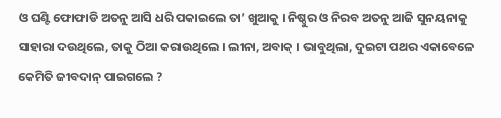ଓ ଘଣ୍ଟି ଫୋଫାଡି ଅତନୁ ଆସି ଧରି ପକାଇଲେ ତା’ ଖୁଆକୁ । ନିଷ୍ଠୁର ଓ ନିରବ ଅତନୁ ଆଜି ସୁନୟନାକୁ ସାହାରା ଦଉଥିଲେ, ତାକୁ ଠିଆ କରାଉଥିଲେ । ଲୀନା, ଅବାକ୍ । ଭାବୁଥିଲା, ଦୁଇଟା ପଥର ଏକାବେଳେ କେମିତି ଜୀବଦାନ୍ ପାଇଗଲେ ?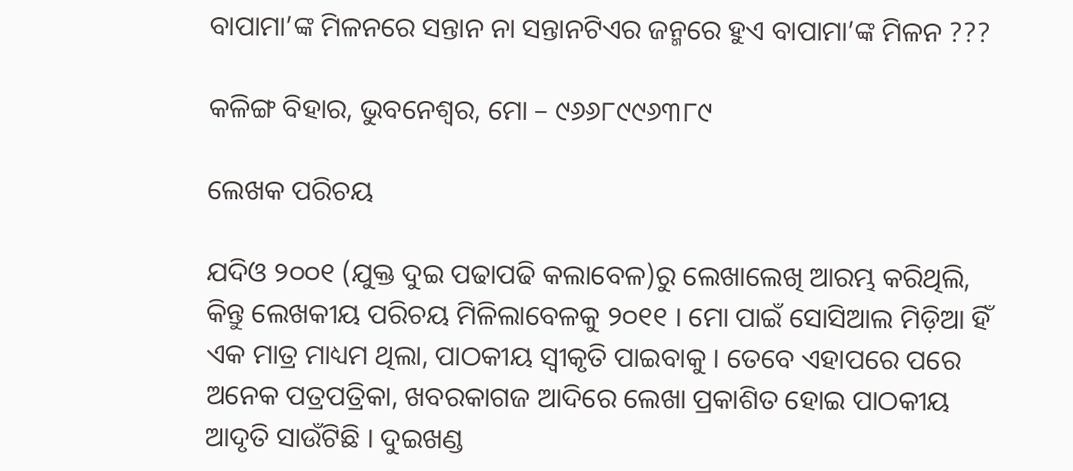ବାପାମା’ଙ୍କ ମିଳନରେ ସନ୍ତାନ ନା ସନ୍ତାନଟିଏର ଜନ୍ମରେ ହୁଏ ବାପାମା’ଙ୍କ ମିଳନ ???

କଳିଙ୍ଗ ବିହାର, ଭୁବନେଶ୍ୱର, ମୋ – ୯୬୬୮୯୯୬୩୮୯

ଲେଖକ ପରିଚୟ

ଯଦିଓ ୨୦୦୧ (ଯୁକ୍ତ ଦୁଇ ପଢାପଢି କଲାବେଳ)ରୁ ଲେଖାଲେଖି ଆରମ୍ଭ କରିଥିଲି, କିନ୍ତୁ ଲେଖକୀୟ ପରିଚୟ ମିଳିଲାବେଳକୁ ୨୦୧୧ । ମୋ ପାଇଁ ସୋସିଆଲ ମିଡ଼ିଆ ହିଁ ଏକ ମାତ୍ର ମାଧ୍ୟମ ଥିଲା, ପାଠକୀୟ ସ୍ୱୀକୃତି ପାଇବାକୁ । ତେବେ ଏହାପରେ ପରେ ଅନେକ ପତ୍ରପତ୍ରିକା, ଖବରକାଗଜ ଆଦିରେ ଲେଖା ପ୍ରକାଶିତ ହୋଇ ପାଠକୀୟ ଆଦୃତି ସାଉଁଟିଛି । ଦୁଇଖଣ୍ଡ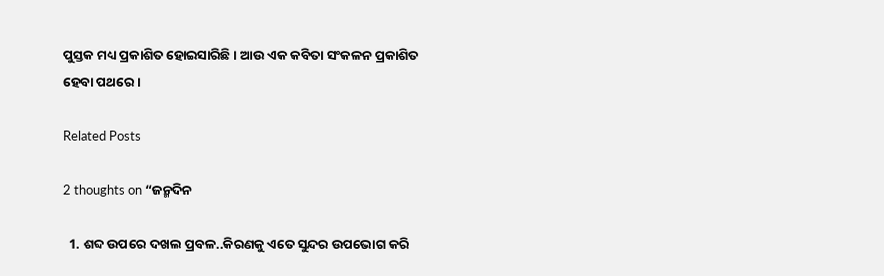ପୁସ୍ତକ ମଧ୍ୟ ପ୍ରକାଶିତ ହୋଇସାରିଛି । ଆଉ ଏକ କବିତା ସଂକଳନ ପ୍ରକାଶିତ ହେବା ପଥରେ ।

Related Posts

2 thoughts on “ଜନ୍ମଦିନ

  1. ଶବ୍ଦ ଉପରେ ଦଖଲ ପ୍ରବଳ..କିରଣକୁ ଏତେ ସୁନ୍ଦର ଉପଭୋଗ କରି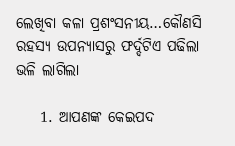ଲେଖିବା କଳା ପ୍ରଶଂସନୀୟ…କୌଣସି ରହସ୍ୟ ଉପନ୍ୟାସରୁ ଫର୍ଦ୍ଦଟିଏ ପଢିଲା ଭଳି ଲାଗିଲା

    1. ଆପଣଙ୍କ କେଇପଦ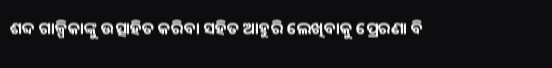ଶବ୍ଦ ଗାଳ୍ପିକାଙ୍କୁ ଉତ୍ସାହିତ କରିବା ସହିତ ଆହୁରି ଲେଖିବାକୁ ପ୍ରେରଣା ବି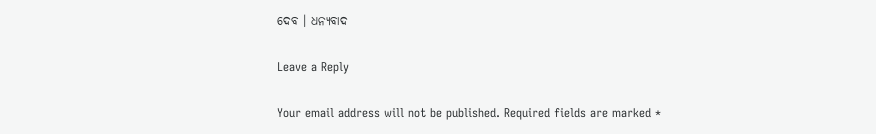ଦେବ । ଧନ୍ୟବାଦ

Leave a Reply

Your email address will not be published. Required fields are marked *